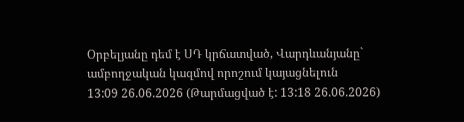Օրբելյանը դեմ է ՍԴ կրճատված, Վարդևանյանը` ամբողջական կազմով որոշում կայացնելուն
13:09 26.06.2026 (Թարմացված է: 13:18 26.06.2026)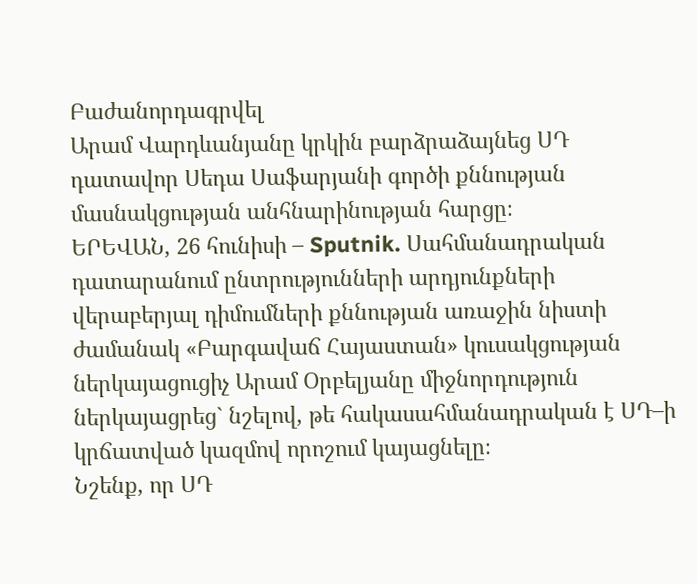Բաժանորդագրվել
Արամ Վարդևանյանը կրկին բարձրաձայնեց ՍԴ դատավոր Սեդա Սաֆարյանի գործի քննության մասնակցության անհնարինության հարցը։
ԵՐԵՎԱՆ, 26 հունիսի – Sputnik. Սահմանադրական դատարանում ընտրությունների արդյունքների վերաբերյալ դիմումների քննության առաջին նիստի ժամանակ «Բարգավաճ Հայաստան» կուսակցության ներկայացուցիչ Արամ Օրբելյանը միջնորդություն ներկայացրեց` նշելով, թե հակասահմանադրական է ՍԴ–ի կրճատված կազմով որոշում կայացնելը։
Նշենք, որ ՍԴ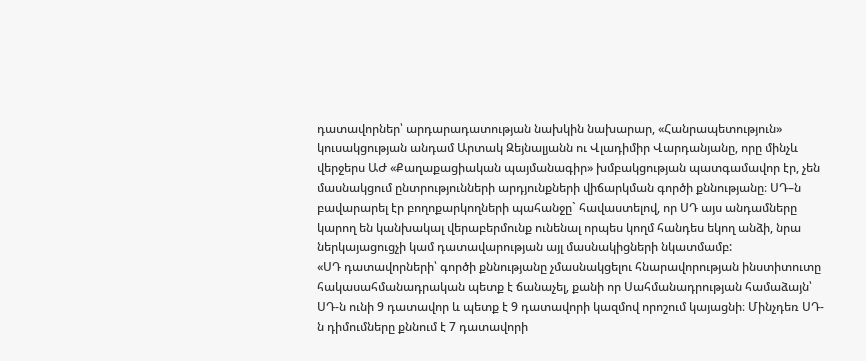դատավորներ՝ արդարադատության նախկին նախարար, «Հանրապետություն» կուսակցության անդամ Արտակ Զեյնալյանն ու Վլադիմիր Վարդանյանը, որը մինչև վերջերս ԱԺ «Քաղաքացիական պայմանագիր» խմբակցության պատգամավոր էր, չեն մասնակցում ընտրությունների արդյունքների վիճարկման գործի քննությանը։ ՍԴ–ն բավարարել էր բողոքարկողների պահանջը` հավաստելով, որ ՍԴ այս անդամները կարող են կանխակալ վերաբերմունք ունենալ որպես կողմ հանդես եկող անձի, նրա ներկայացուցչի կամ դատավարության այլ մասնակիցների նկատմամբ:
«ՍԴ դատավորների՝ գործի քննությանը չմասնակցելու հնարավորության ինստիտուտը հակասահմանադրական պետք է ճանաչել, քանի որ Սահմանադրության համաձայն՝ ՍԴ-ն ունի 9 դատավոր և պետք է 9 դատավորի կազմով որոշում կայացնի։ Մինչդեռ ՍԴ-ն դիմումները քննում է 7 դատավորի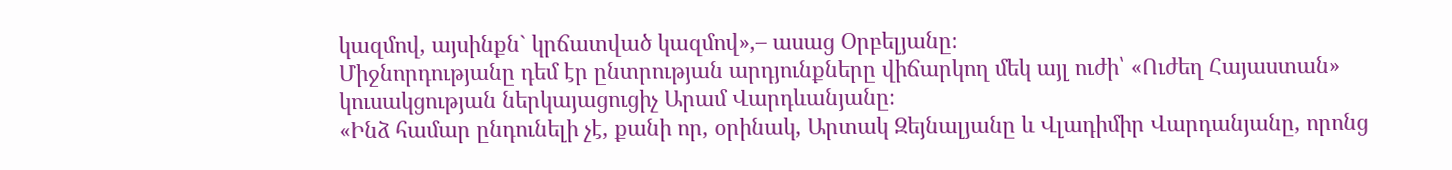կազմով, այսինքն` կրճատված կազմով»,– ասաց Օրբելյանը։
Միջնորդությանը դեմ էր ընտրության արդյունքները վիճարկող մեկ այլ ուժի՝ «Ուժեղ Հայաստան» կուսակցության ներկայացուցիչ Արամ Վարդևանյանը։
«Ինձ համար ընդունելի չէ, քանի որ, օրինակ, Արտակ Զեյնալյանը և Վլադիմիր Վարդանյանը, որոնց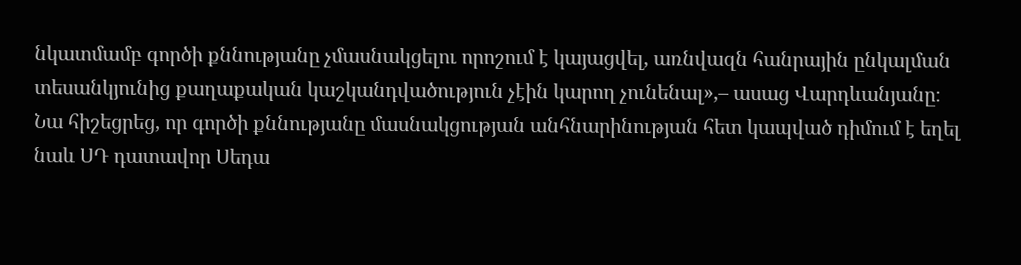նկատմամբ գործի քննությանը չմասնակցելու որոշում է կայացվել, առնվազն հանրային ընկալման տեսանկյունից քաղաքական կաշկանդվածություն չէին կարող չունենալ»,– ասաց Վարդևանյանը։
Նա հիշեցրեց, որ գործի քննությանը մասնակցության անհնարինության հետ կապված դիմում է եղել նաև ՍԴ դատավոր Սեդա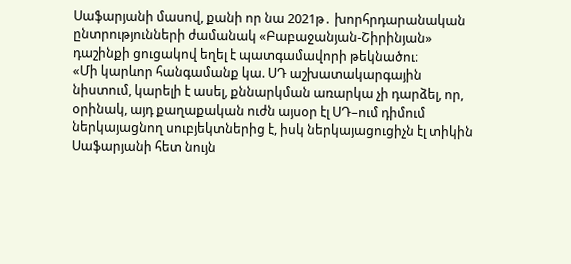Սաֆարյանի մասով, քանի որ նա 2021թ․ խորհրդարանական ընտրությունների ժամանակ «Բաբաջանյան-Շիրինյան» դաշինքի ցուցակով եղել է պատգամավորի թեկնածու։
«Մի կարևոր հանգամանք կա. ՍԴ աշխատակարգային նիստում, կարելի է ասել, քննարկման առարկա չի դարձել, որ, օրինակ, այդ քաղաքական ուժն այսօր էլ ՍԴ–ում դիմում ներկայացնող սուբյեկտներից է, իսկ ներկայացուցիչն էլ տիկին Սաֆարյանի հետ նույն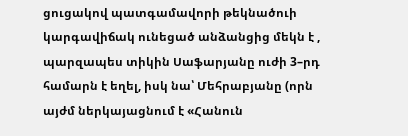ցուցակով պատգամավորի թեկնածուի կարգավիճակ ունեցած անձանցից մեկն է , պարզապես տիկին Սաֆարյանը ուժի 3–րդ համարն է եղել, իսկ նա՝ Մեհրաբյանը (որն այժմ ներկայացնում է «Հանուն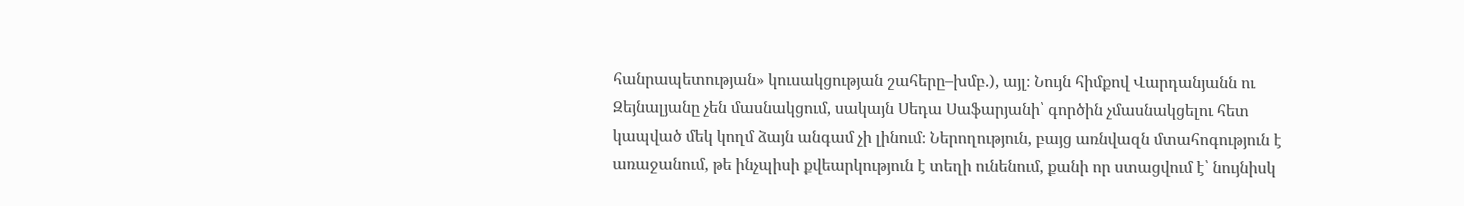հանրապետության» կուսակցության շահերը–խմբ.), այլ։ Նույն հիմքով Վարդանյանն ու Զեյնալյանը չեն մասնակցում, սակայն Սեդա Սաֆարյանի՝ գործին չմասնակցելու հետ կապված մեկ կողմ ձայն անգամ չի լինում։ Ներողություն, բայց առնվազն մտահոգություն է առաջանում, թե ինչպիսի քվեարկություն է տեղի ունենում, քանի որ ստացվում է՝ նույնիսկ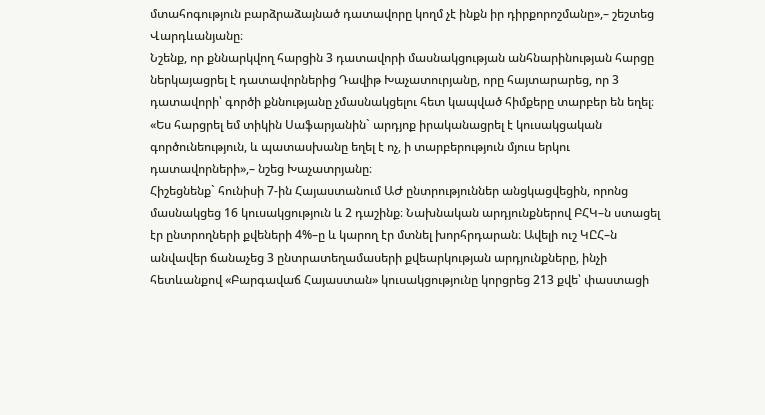մտահոգություն բարձրաձայնած դատավորը կողմ չէ ինքն իր դիրքորոշմանը»,– շեշտեց Վարդևանյանը։
Նշենք, որ քննարկվող հարցին 3 դատավորի մասնակցության անհնարինության հարցը ներկայացրել է դատավորներից Դավիթ Խաչատուրյանը, որը հայտարարեց, որ 3 դատավորի՝ գործի քննությանը չմասնակցելու հետ կապված հիմքերը տարբեր են եղել։
«Ես հարցրել եմ տիկին Սաֆարյանին` արդյոք իրականացրել է կուսակցական գործունեություն, և պատասխանը եղել է ոչ, ի տարբերություն մյուս երկու դատավորների»,– նշեց Խաչատրյանը։
Հիշեցնենք` հունիսի 7-ին Հայաստանում ԱԺ ընտրություններ անցկացվեցին, որոնց մասնակցեց 16 կուսակցություն և 2 դաշինք։ Նախնական արդյունքներով ԲՀԿ–ն ստացել էր ընտրողների քվեների 4%–ը և կարող էր մտնել խորհրդարան։ Ավելի ուշ ԿԸՀ–ն անվավեր ճանաչեց 3 ընտրատեղամասերի քվեարկության արդյունքները, ինչի հետևանքով «Բարգավաճ Հայաստան» կուսակցությունը կորցրեց 213 քվե՝ փաստացի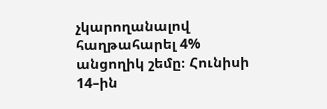չկարողանալով հաղթահարել 4% անցողիկ շեմը։ Հունիսի 14–ին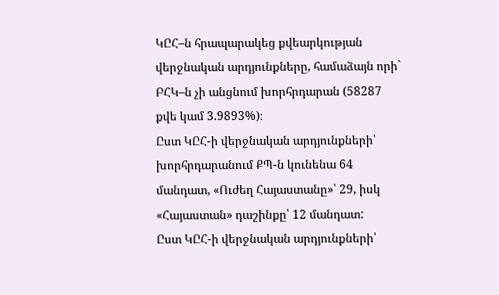ԿԸՀ–ն հրապարակեց քվեարկության վերջնական արդյունքները, համաձայն որի` ԲՀԿ–ն չի անցնում խորհրդարան (58287 քվե կամ 3.9893%)։
Ըստ ԿԸՀ-ի վերջնական արդյունքների՝ խորհրդարանում ՔՊ-ն կունենա 64 մանդատ, «Ուժեղ Հայաստանը»՝ 29, իսկ «Հայաստան» դաշինքը՝ 12 մանդատ:
Ըստ ԿԸՀ-ի վերջնական արդյունքների՝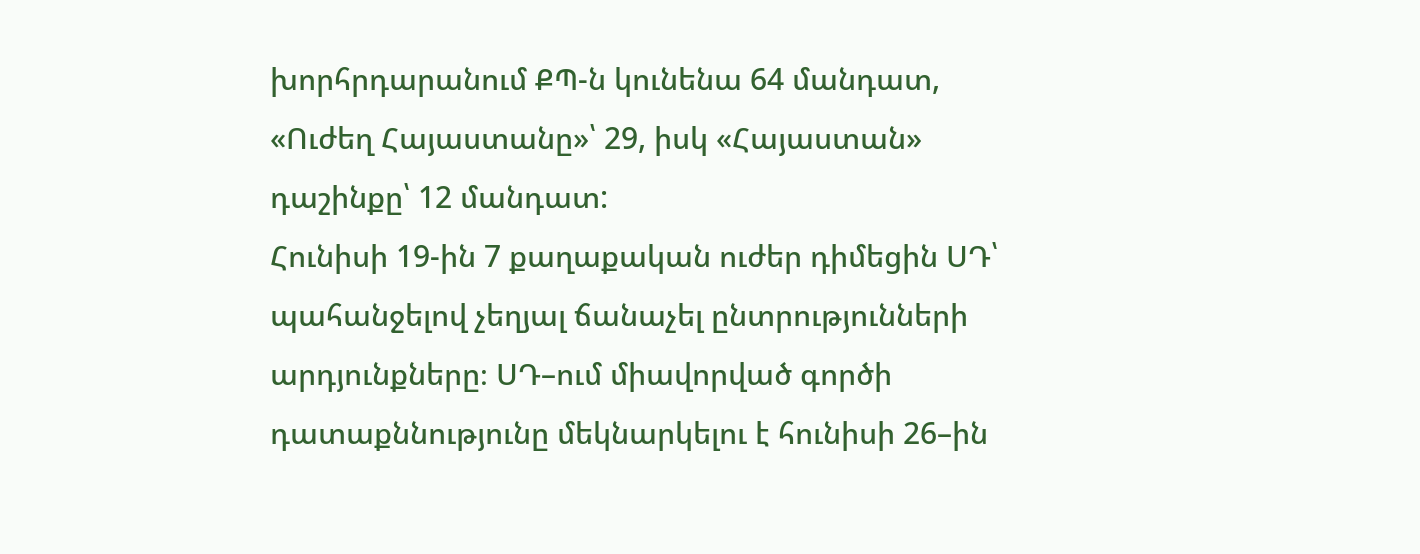խորհրդարանում ՔՊ-ն կունենա 64 մանդատ, «Ուժեղ Հայաստանը»՝ 29, իսկ «Հայաստան» դաշինքը՝ 12 մանդատ:
Հունիսի 19-ին 7 քաղաքական ուժեր դիմեցին ՍԴ՝ պահանջելով չեղյալ ճանաչել ընտրությունների արդյունքները։ ՍԴ–ում միավորված գործի դատաքննությունը մեկնարկելու է հունիսի 26–ին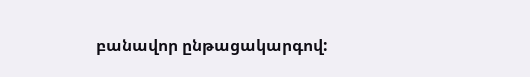բանավոր ընթացակարգով: